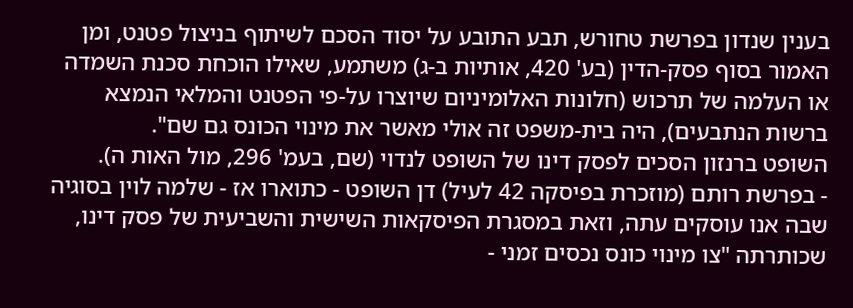בענין שנדון בפרשת טחורש, תבע התובע על יסוד הסכם לשיתוף בניצול פטנט, ומן האמור בסוף פסק-הדין (בע' 420, אותיות ב-ג) משתמע, שאילו הוכחת סכנת השמדה או העלמה של תרכוש (חלונות האלומיניום שיוצרו על-פי הפטנט והמלאי הנמצא ברשות הנתבעים), היה בית-משפט זה אולי מאשר את מינוי הכונס גם שם".
השופט ברנזון הסכים לפסק דינו של השופט לנדוי (שם, בעמ' 296, מול האות ה).
- בפרשת רותם (מוזכרת בפיסקה 42 לעיל) דן השופט - כתוארו אז - שלמה לוין בסוגיה שבה אנו עוסקים עתה, וזאת במסגרת הפיסקאות השישית והשביעית של פסק דינו, שכותרתה "צו מינוי כונס נכסים זמני -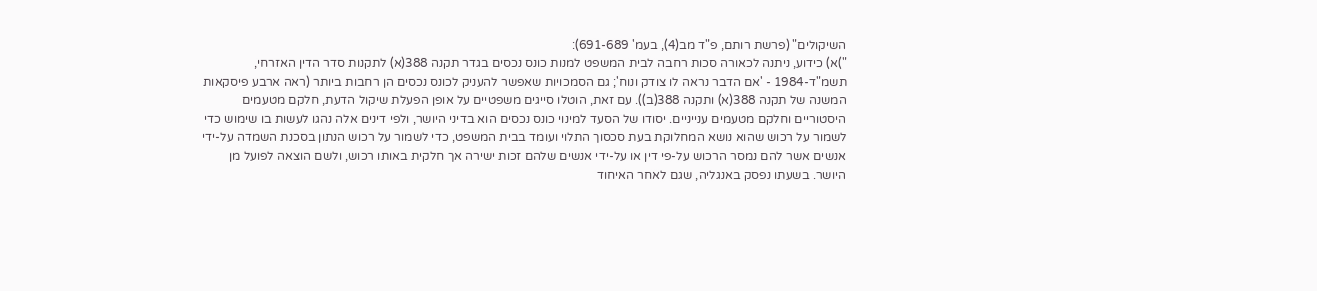השיקולים" (פרשת רותם, פ"ד מב(4), בעמ' 691-689):
")א) כידוע, ניתנה לכאורה סכות רחבה לבית המשפט למנות כונס נכסים בגדר תקנה 388(א) לתקנות סדר הדין האזרחי, תשמ"ד-1984 - 'אם הדבר נראה לו צודק ונוח'; גם הסמכויות שאפשר להעניק לכונס נכסים הן רחבות ביותר (ראה ארבע פיסקאות המשנה של תקנה 388(א) ותקנה 388(ב)). עם זאת, הוטלו סייגים משפטיים על אופן הפעלת שיקול הדעת, חלקם מטעמים היסטוריים וחלקם מטעמים ענייניים. יסודו של הסעד למינוי כונס נכסים הוא בדיני היושר, ולפי דינים אלה נהגו לעשות בו שימוש כדי לשמור על רכוש שהוא נושא המחלוקת בעת סכסוך התלוי ועומד בבית המשפט, כדי לשמור על רכוש הנתון בסכנת השמדה על-ידי אנשים אשר להם נמסר הרכוש על-פי דין או על-ידי אנשים שלהם זכות ישירה אך חלקית באותו רכוש, ולשם הוצאה לפועל מן היושר. בשעתו נפסק באנגליה, שגם לאחר האיחוד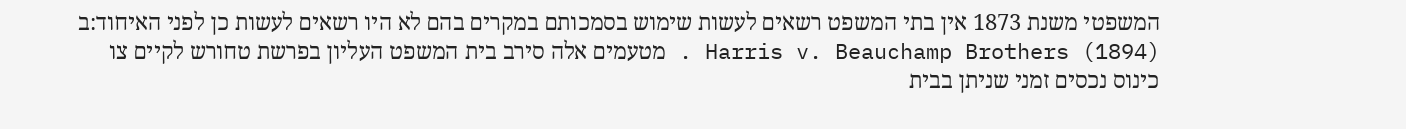המשפטי משנת 1873 אין בתי המשפט רשאים לעשות שימוש בסמכותם במקרים בהם לא היו רשאים לעשות כן לפני האיחוד:ב Harris v. Beauchamp Brothers (1894) . מטעמים אלה סירב בית המשפט העליון בפרשת טחורש לקיים צו כינוס נכסים זמני שניתן בבית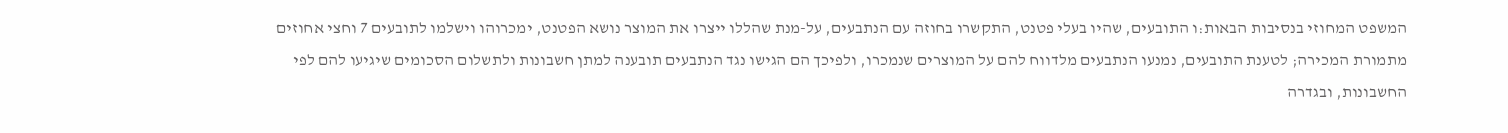המשפט המחוזי בנסיבות הבאות:ו התובעים, שהיו בעלי פטנט, התקשרו בחוזה עם הנתבעים, על-מנת שהללו ייצרו את המוצר נושא הפטנט, ימכרוהו וישלמו לתובעים 7 וחצי אחוזים מתמורת המכירה; לטענת התובעים, נמנעו הנתבעים מלדווח להם על המוצרים שנמכרו, ולפיכך הם הגישו נגד הנתבעים תובענה למתן חשבונות ולתשלום הסכומים שיגיעו להם לפי החשבונות, ובגדרה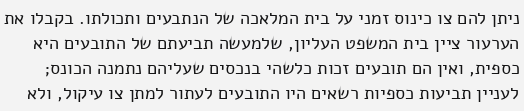ניתן להם צו כינוס זמני על בית המלאכה של הנתבעים ותכולתו. בקבלו את הערעור ציין בית המשפט העליון, שלמעשה תביעתם של התובעים היא כספית, ואין הם תובעים זכות כלשהי בנכסים שעליהם נתמנה הכונס; לעניין תביעות כספיות רשאים היו התובעים לעתור למתן צו עיקול, ולא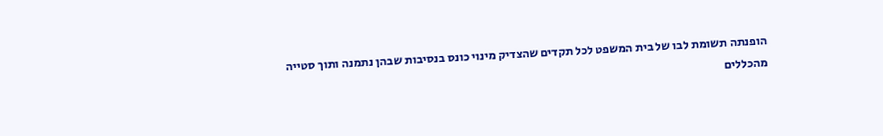הופנתה תשומת לבו של בית המשפט לכל תקדים שהצדיק מינוי כונס בנסיבות שבהן נתמנה ותוך סטייה מהכללים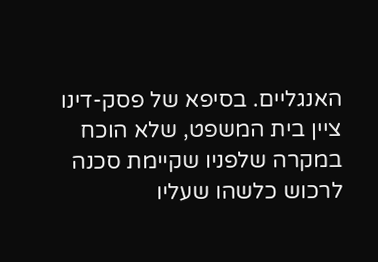האנגליים. בסיפא של פסק-דינו ציין בית המשפט, שלא הוכח במקרה שלפניו שקיימת סכנה לרכוש כלשהו שעליו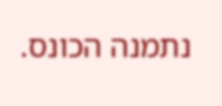נתמנה הכונס.